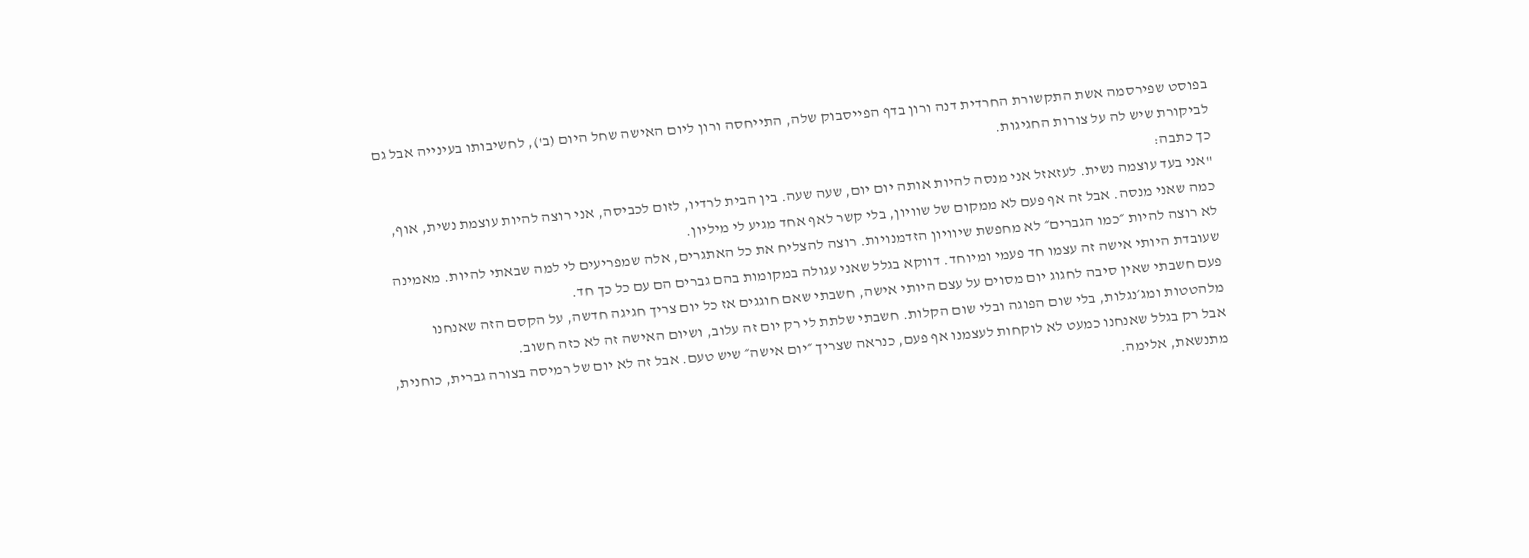בפוסט שפירסמה אשת התקשורת החרדית דנה ורון בדף הפייסבוק שלה, התייחסה ורון ליום האישה שחל היום (ב'), לחשיבותו בעינייה אבל גם לביקורת שיש לה על צורות החגיגות.
כך כתבה:
"אני בעד עוצמה נשית. לעזאזל אני מנסה להיות אותה יום יום, שעה שעה. בין הבית לרדיו, לזום לכביסה, אני רוצה להיות עוצמת נשית, אוף, כמה שאני מנסה. אבל זה אף פעם לא ממקום של שוויון, בלי קשר לאף אחד מגיע לי מיליון.
לא רוצה להיות ״כמו הגברים״ לא מחפשת שיוויון הזדמנויות. רוצה להצליח את כל האתגרים, אלה שמפריעים לי למה שבאתי להיות. מאמינה שעובדת היותי אישה זה עצמו חד פעמי ומיוחד. דווקא בגלל שאני עגולה במקומות בהם גברים הם עם כל כך חד.
פעם חשבתי שאין סיבה לחגוג יום מסוים על עצם היותי אישה, חשבתי שאם חוגגים אז כל יום צריך חגיגה חדשה, על הקסם הזה שאנחנו מלהטטות ומג׳נגלות, בלי שום הפוגה ובלי שום הקלות. חשבתי שלתת לי רק יום זה עלוב, ושיום האישה זה לא כזה חשוב.
אבל רק בגלל שאנחנו כמעט לא לוקחות לעצמנו אף פעם, כנראה שצריך ״יום אישה״ שיש טעם. אבל זה לא יום של רמיסה בצורה גברית, כוחנית, מתנשאת, אלימה.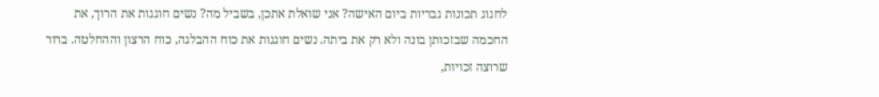לחגוג תכונות גבריות ביום האישה? אני שואלת אתכן, בשביל מה? נשים חוגגות את הרוך, את החכמה שבזכותן בונה ולא רק את ביתה. נשים חוגגות את כוח ההבלגה, כוח הרצון וההחלטה. ברור שרוצה זכויות,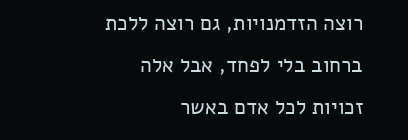רוצה הזדמנויות, גם רוצה ללכת ברחוב בלי לפחד, אבל אלה זכויות לכל אדם באשר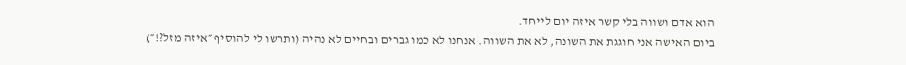הוא אדם ושווה בלי קשר איזה יום לייחד.
ביום האישה אני חוגגת את השונה, לא את השווה. אנחנו לא כמו גברים ובחיים לא נהיה (ותרשו לי להוסיף ״איזה מזל?!״)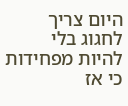היום צריך לחגוג בלי להיות מפחידות כי אז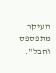העיקר מתפספס וחבל".